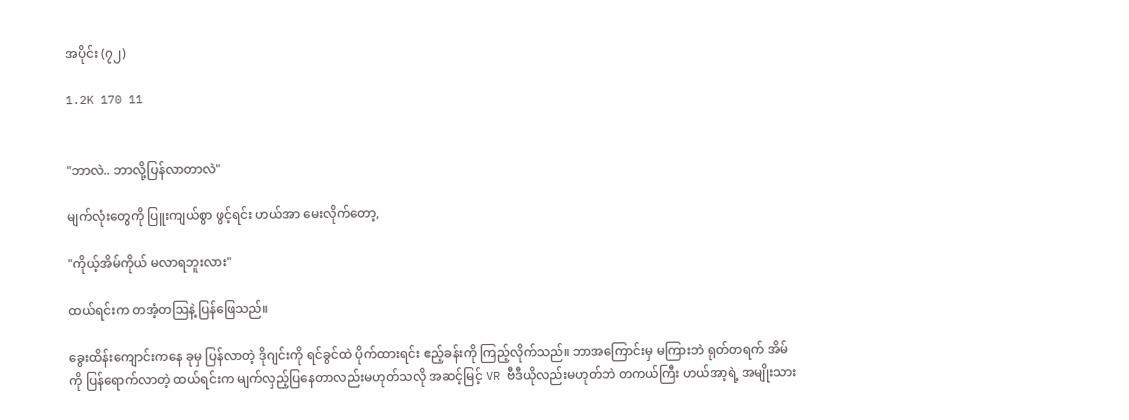အပိုင်း (၇၂)

1.2K 170 11


"ဘာလဲ.. ဘာလို့ပြန်လာတာလဲ"

မျက်လုံးတွေကို ပြူးကျယ်စွာ ဖွင့်ရင်း ဟယ်အာ မေးလိုက်တော့,

"ကိုယ့်အိမ်ကိုယ် မလာရဘူးလား"

ထယ်ရင်းက တအံ့တဩနဲ့ ပြန်ဖြေသည်။

ခွေးထိန်းကျောင်းကနေ ခုမှ ပြန်လာတဲ့ ဒိုဂျင်းကို ရင်ခွင်ထဲ ပိုက်ထားရင်း ဧည့်ခန်းကို ကြည့်လိုက်သည်။ ဘာအကြောင်းမှ မကြားဘဲ ရုတ်တရက် အိမ်ကို ပြန်ရောက်လာတဲ့ ထယ်ရင်းက မျက်လှည့်ပြနေတာလည်းမဟုတ်သလို အဆင့်မြင့် VR ဗီဒီယိုလည်းမဟုတ်ဘဲ တကယ်ကြီး ဟယ်အာ့ရဲ့ အမျိုးသား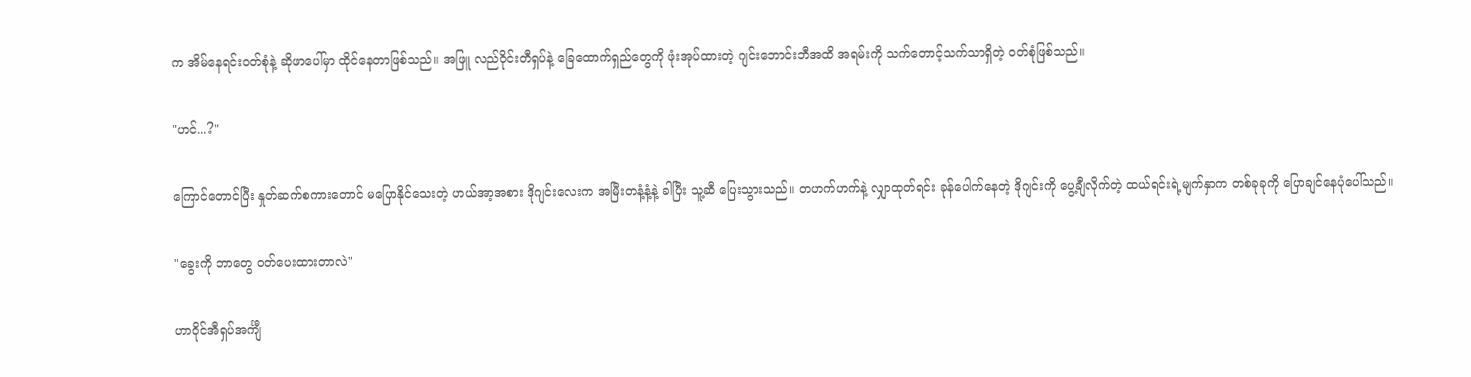က အိမ်နေရင်းဝတ်စုံနဲ့ ဆိုဖာပေါ်မှာ ထိုင်နေတာဖြစ်သည်။ အဖြူ လည်ဝိုင်းတီရှပ်နဲ့ ခြေထောက်ရှည်တွေကို ဖုံးအုပ်ထားတဲ့ ဂျင်းဘောင်းဘီအထိ အရမ်းကို သက်တောင့်သက်သာရှိတဲ့ ဝတ်စုံဖြစ်သည်။

"ဟင်...?"

ကြောင်တောင်ပြီး နှုတ်ဆက်စကားတောင် မပြောနိုင်သေးတဲ့ ဟယ်အာ့အစား ဒိုဂျင်းလေးက အမြီးတနံ့နံ့နဲ့ ခါပြီး သူ့ဆီ ပြေးသွားသည်။ တဟက်ဟက်နဲ့ လျှာထုတ်ရင်း ခုန်ပေါက်နေတဲ့ ဒိုဂျင်းကို ပွေ့ချီလိုက်တဲ့ ထယ်ရင်းရဲ့မျက်နှာက တစ်ခုခုကို ပြောချင်နေပုံပေါ်သည်။

"ခွေးကို ဘာတွေ ဝတ်ပေးထားတာလဲ"

ဟာဝိုင်အီရှပ်အင်္ကျီ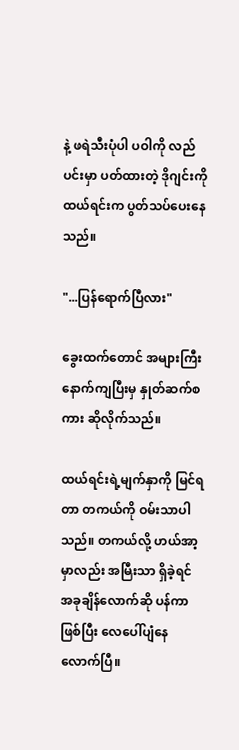နဲ့ ဖရဲသီးပုံပါ ပဝါကို လည်ပင်းမှာ ပတ်ထားတဲ့ ဒိုဂျင်းကို ထယ်ရင်းက ပွတ်သပ်ပေးနေသည်။

"...ပြန်ရောက်ပြီလား"

ခွေးထက်တောင် အများကြီး နောက်ကျပြီးမှ နှုတ်ဆက်စကား ဆိုလိုက်သည်။

ထယ်ရင်းရဲ့မျက်နှာကို မြင်ရတာ တကယ်ကို ဝမ်းသာပါသည်။ တကယ်လို့ ဟယ်အာ့မှာလည်း အမြီးသာ ရှိခဲ့ရင် အခုချိန်လောက်ဆို ပန်ကာဖြစ်ပြီး လေပေါ်ပျံနေလောက်ပြီ။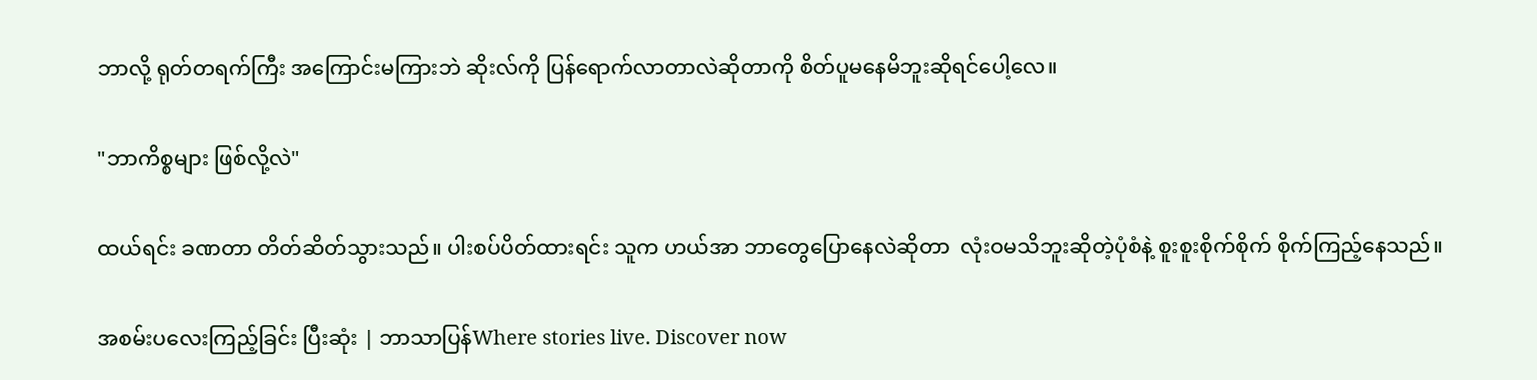ဘာလို့ ရုတ်တရက်ကြီး အကြောင်းမကြားဘဲ ဆိုးလ်ကို ပြန်ရောက်လာတာလဲဆိုတာကို စိတ်ပူမနေမိဘူးဆိုရင်ပေါ့လေ။

"ဘာကိစ္စများ ဖြစ်လို့လဲ"

ထယ်ရင်း ခဏတာ တိတ်ဆိတ်သွားသည်။ ပါးစပ်ပိတ်ထားရင်း သူက ဟယ်အာ ဘာတွေပြောနေလဲဆိုတာ  လုံးဝမသိဘူးဆိုတဲ့ပုံစံနဲ့ စူးစူးစိုက်စိုက် စိုက်ကြည့်နေသည်။

အစမ်းပလေးကြည့်ခြင်း ပြီးဆုံး | ဘာသာပြန်Where stories live. Discover now